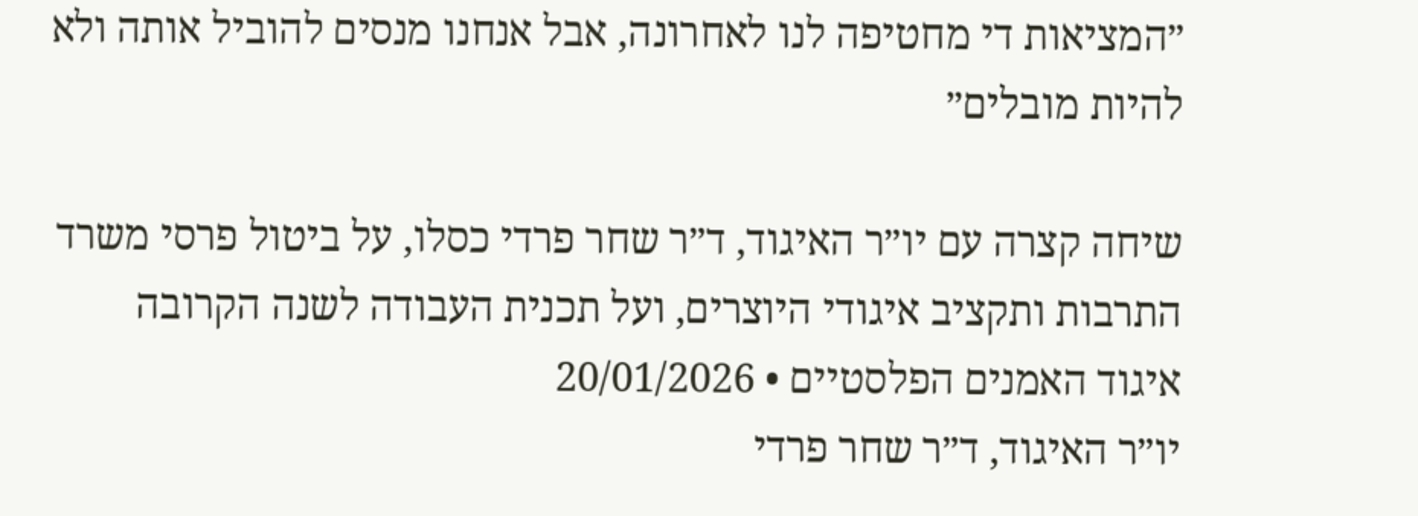״המציאות די מחטיפה לנו לאחרונה, אבל אנחנו מנסים להוביל אותה ולא להיות מובלים״

שיחה קצרה עם יו״ר האיגוד, ד״ר שחר פרדי כסלו, על ביטול פרסי משרד התרבות ותקציב איגודי היוצרים, ועל תכנית העבודה לשנה הקרובה
איגוד האמנים הפלסטיים • 20/01/2026
יו״ר האיגוד, ד״ר שחר פרדי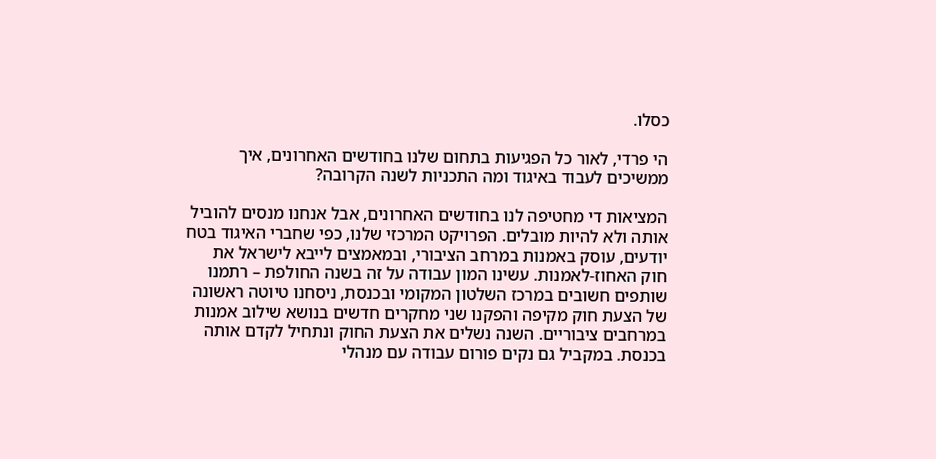כסלו.

הי פרדי, לאור כל הפגיעות בתחום שלנו בחודשים האחרונים, איך ממשיכים לעבוד באיגוד ומה התכניות לשנה הקרובה?

המציאות די מחטיפה לנו בחודשים האחרונים, אבל אנחנו מנסים להוביל אותה ולא להיות מובלים. הפרויקט המרכזי שלנו, כפי שחברי האיגוד בטח יודעים, עוסק באמנות במרחב הציבורי, ובמאמצים לייבא לישראל את חוק האחוז-לאמנות. עשינו המון עבודה על זה בשנה החולפת – רתמנו שותפים חשובים במרכז השלטון המקומי ובכנסת, ניסחנו טיוטה ראשונה של הצעת חוק מקיפה והפקנו שני מחקרים חדשים בנושא שילוב אמנות במרחבים ציבוריים. השנה נשלים את הצעת החוק ונתחיל לקדם אותה בכנסת. במקביל גם נקים פורום עבודה עם מנהלי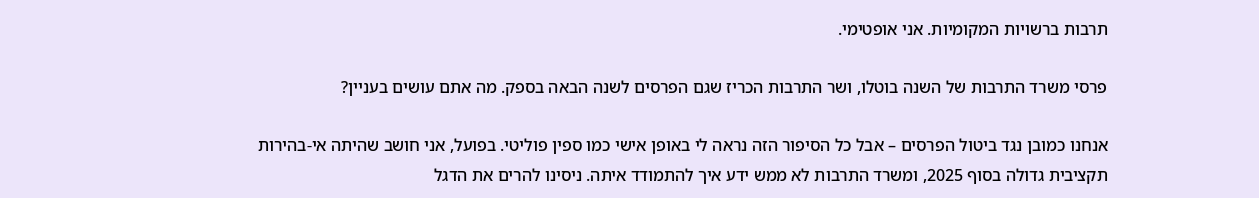תרבות ברשויות המקומיות. אני אופטימי.

פרסי משרד התרבות של השנה בוטלו, ושר התרבות הכריז שגם הפרסים לשנה הבאה בספק. מה אתם עושים בעניין?

אנחנו כמובן נגד ביטול הפרסים – אבל כל הסיפור הזה נראה לי באופן אישי כמו ספין פוליטי. בפועל, אני חושב שהיתה אי-בהירות תקציבית גדולה בסוף 2025, ומשרד התרבות לא ממש ידע איך להתמודד איתה. ניסינו להרים את הדגל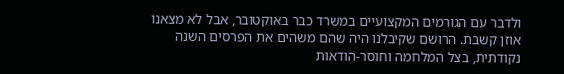ולדבר עם הגורמים המקצועיים במשרד כבר באוקטובר, אבל לא מצאנו אוזן קשבת. הרושם שקיבלנו היה שהם משהים את הפרסים השנה נקודתית, בצל המלחמה וחוסר-הודאות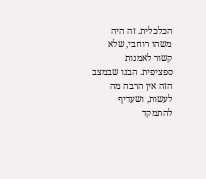הכלכלית. זה היה משהו רוחבי, שלא קשור לאמנות ספציפית. הבנו שבמצב הזה אין הרבה מה לעשות, ושעדיף להתמקד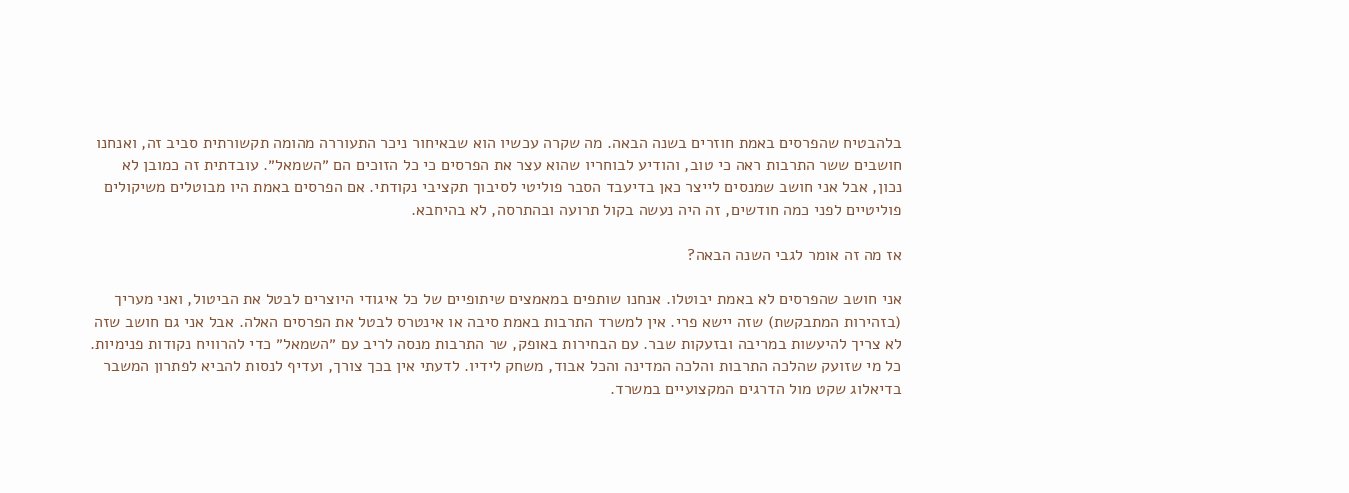בלהבטיח שהפרסים באמת חוזרים בשנה הבאה. מה שקרה עכשיו הוא שבאיחור ניכר התעוררה מהומה תקשורתית סביב זה, ואנחנו חושבים ששר התרבות ראה כי טוב, והודיע לבוחריו שהוא עצר את הפרסים כי כל הזוכים הם ״השמאל״. עובדתית זה כמובן לא נכון, אבל אני חושב שמנסים לייצר כאן בדיעבד הסבר פוליטי לסיבוך תקציבי נקודתי. אם הפרסים באמת היו מבוטלים משיקולים פוליטיים לפני כמה חודשים, זה היה נעשה בקול תרועה ובהתרסה, לא בהיחבא.

אז מה זה אומר לגבי השנה הבאה?

אני חושב שהפרסים לא באמת יבוטלו. אנחנו שותפים במאמצים שיתופיים של כל איגודי היוצרים לבטל את הביטול, ואני מעריך (בזהירות המתבקשת) שזה יישא פרי. אין למשרד התרבות באמת סיבה או אינטרס לבטל את הפרסים האלה. אבל אני גם חושב שזה לא צריך להיעשות במריבה ובזעקות שבר. עם הבחירות באופק, שר התרבות מנסה לריב עם ״השמאל״ כדי להרוויח נקודות פנימיות. כל מי שזועק שהלכה התרבות והלכה המדינה והכל אבוד, משחק לידיו. לדעתי אין בכך צורך, ועדיף לנסות להביא לפתרון המשבר בדיאלוג שקט מול הדרגים המקצועיים במשרד.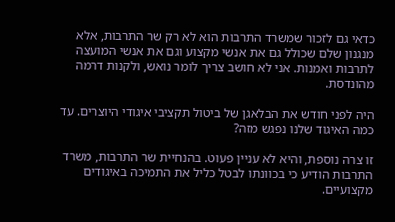כדאי גם לזכור שמשרד התרבות הוא לא רק שר התרבות, אלא מנגנון שלם שכולל גם את אנשי מקצוע וגם את אנשי המועצה לתרבות ואמנות. אני לא חושב צריך לומר נואש, ולקנות דרמה מהונדסת.

היה לפני חודש את הבלאגן של ביטול תקציבי איגודי היוצרים. עד כמה האיגוד שלנו נפגש מזה?

זו צרה נוספת, והיא לא עניין פעוט. בהנחיית שר התרבות, משרד התרבות הודיע כי בכוונתו לבטל כליל את התמיכה באיגודים מקצועיים.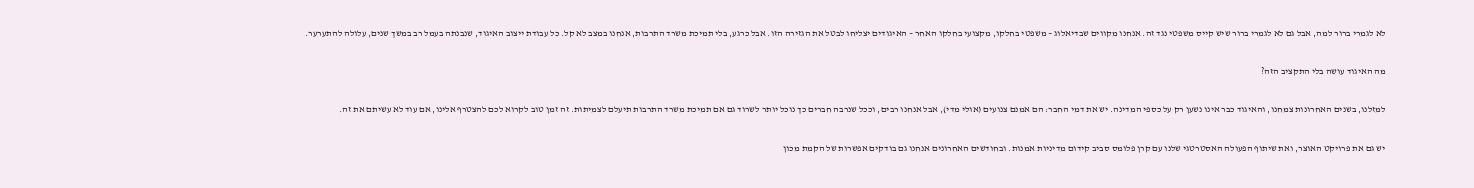לא לגמרי ברור למה, אבל גם לא לגמרי ברור שיש קייס משפטי נגד זה. אנחנו מקווים שבדיאלוג – משפטי בחלקו, מקצועי בחלקו האחר – האיגודים יצליחו לבטל את הגזירה הזו. אבל כרגע, בלי תמיכת משרד התרבות, אנחנו במצב לא קל. כל עבודת ייצוב האיגוד, שנבנתה בעמל רב במשך שנים, עלולה להתערער.

מה האיגוד עושה בלי התקציב הזה?

למזלנו, בשנים האחרונות צמחנו, והאיגוד כבר אינו נשען רק על כספי המדינה. יש את דמי החבר: הם אמנם צנועים (אולי מדי), אבל אנחנו רבים, וככל שנרבה חברים כך נוכל יותר לשרוד גם אם תמיכת משרד התרבות תיעלם לצמיתות. זה זמן טוב לקרוא לכם להצטרף אלינו, אם עוד לא עשיתם את זה.

יש גם את פרויקט האוצר, ואת שיתוף הפעולה האסטרטגי שלנו עם קרן פלומס סביב קידום מדיניות אמנות. ובחודשים האחרונים אנחנו גם בודקים אפשרות של הקמת מכון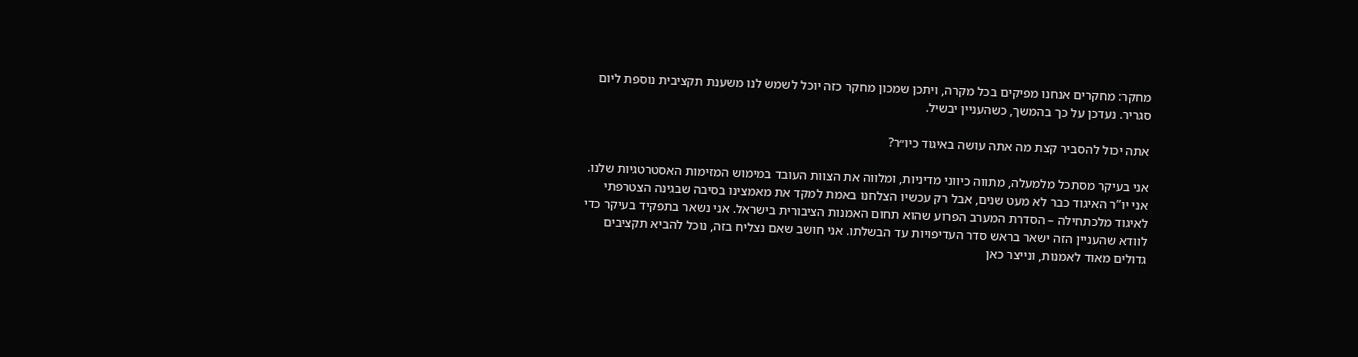מחקר: מחקרים אנחנו מפיקים בכל מקרה, ויתכן שמכון מחקר כזה יוכל לשמש לנו משענת תקציבית נוספת ליום סגריר. נעדכן על כך בהמשך, כשהעניין יבשיל.

אתה יכול להסביר קצת מה אתה עושה באיגוד כיו״ר?

אני בעיקר מסתכל מלמעלה, מתווה כיווני מדיניות, ומלווה את הצוות העובד במימוש המזימות האסטרטגיות שלנו. אני יו”ר האיגוד כבר לא מעט שנים, אבל רק עכשיו הצלחנו באמת למקד את מאמצינו בסיבה שבגינה הצטרפתי לאיגוד מלכתחילה – הסדרת המערב הפרוע שהוא תחום האמנות הציבורית בישראל. אני נשאר בתפקיד בעיקר כדי לוודא שהעניין הזה ישאר בראש סדר העדיפויות עד הבשלתו. אני חושב שאם נצליח בזה, נוכל להביא תקציבים גדולים מאוד לאמנות, ונייצר כאן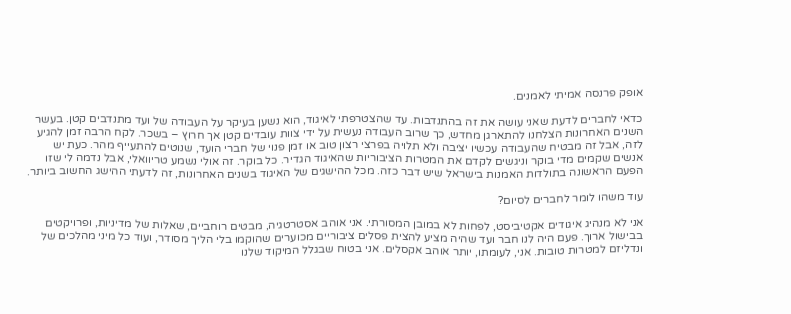אופק פרנסה אמיתי לאמנים.

כדאי לחברים לדעת שאני עושה את זה בהתנדבות. עד שהצטרפתי לאיגוד, הוא נשען בעיקר על העבודה של ועד מתנדבים קטן. בעשר השנים האחרונות הצלחנו להתארגן מחדש, כך שרוב העבודה נעשית על ידי צוות עובדים קטן אך חרוץ – בשכר. לקח הרבה זמן להגיע לזה, אבל זה מבטיח שהעבודה עכשיו יציבה ולא תלויה בפרצי רצון טוב או זמן פנוי של חברי הועד, שנוטים להתעייף מהר. כעת יש אנשים שקמים מדי בוקר וניגשים לקדם את המטרות הציבוריות שהאיגוד הגדיר. כל בוקר. זה אולי נשמע טריוואלי, אבל נדמה לי שזו הפעם הראשונה בתולדות האמנות בישראל שיש דבר כזה. מכל ההישגים של האיגוד בשנים האחרונות, זה לדעתי ההישג החשוב ביותר.

עוד משהו לומר לחברים לסיום?

אני לא מנהיג איגודים אקטיביסט, לפחות לא במובן המסורתי. אני אוהב אסטרטגיה, מבטים רוחביים, שאלות של מדיניות, ופרויקטים בבישול ארוך. פעם היה לנו חבר ועד שהיה מציע להצית פסלים ציבוריים מכוערים שהוקמו בלי הליך מסודר, ועוד כל מיני מהלכים של ונדליזם למטרות טובות. אני, לעומתו, יותר אוהב אקסלים. אני בטוח שבגלל המיקוד שלנו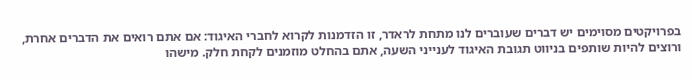בפרויקטים מסוימים יש דברים שעוברים לנו מתחת לראדר, זו הזדמנות לקרוא לחברי האיגוד: אם אתם רואים את הדברים אחרת, ורוצים להיות שותפים בניווט תגובת האיגוד לענייני השעה, אתם בהחלט מוזמנים לקחת חלק. מישהו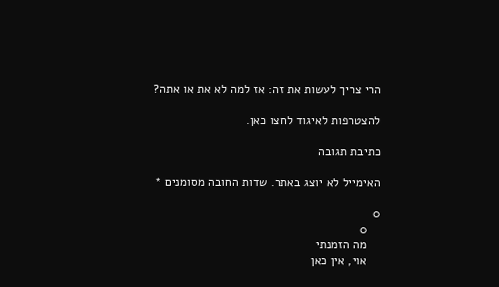הרי צריך לעשות את זה: אז למה לא את או אתה?

להצטרפות לאיגוד לחצו כאן.

כתיבת תגובה

האימייל לא יוצג באתר. שדות החובה מסומנים *

0
    0
    מה הזמנתי
    אוי, אין כאן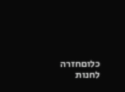כלוםחזרה לחנות